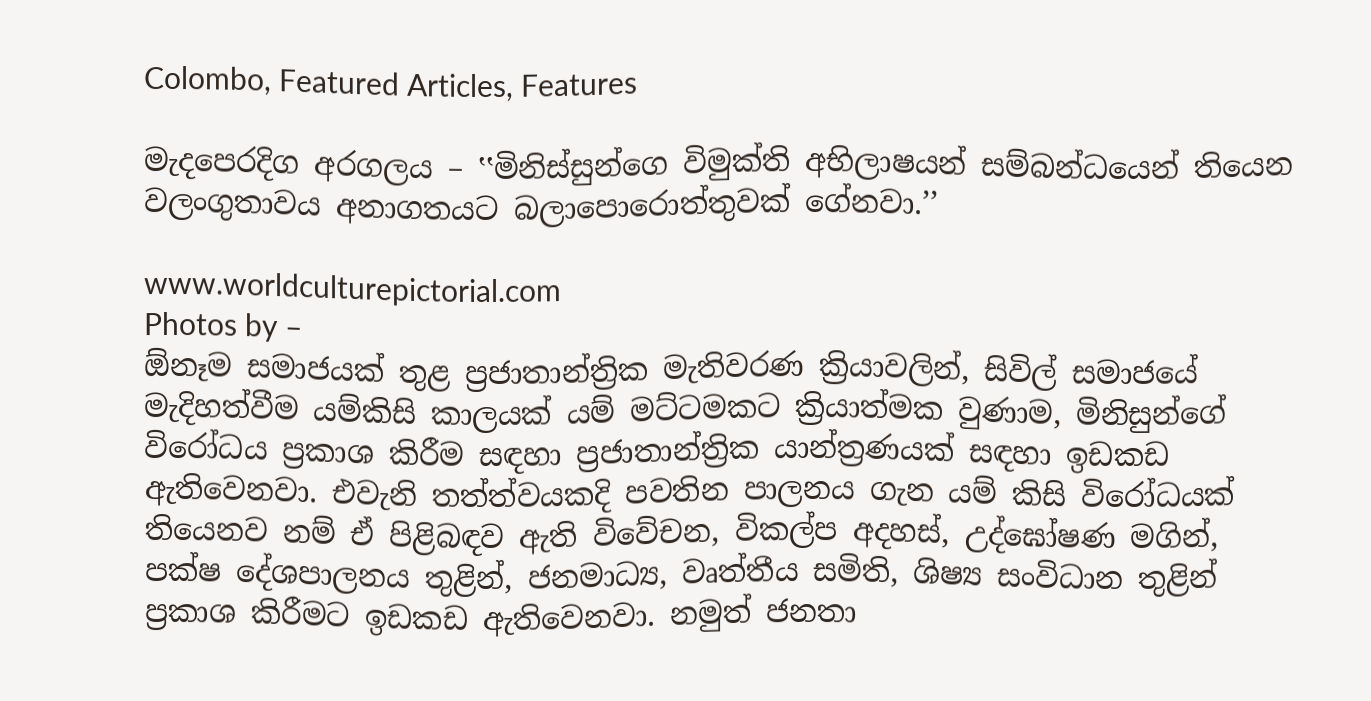Colombo, Featured Articles, Features

මැදපෙරදිග අරගලය – ‛‛මිනිස්සුන්ගෙ විමුක්ති අභිලාෂයන් සම්බන්ධයෙන් තියෙන වලංගුතාවය අනාගතයට බලාපොරොත්තුවක් ගේනවා.’’

www.worldculturepictorial.com
Photos by –
ඕනෑම සමාජයක් තුළ ප්‍රජාතාන්ත්‍රික මැතිවරණ ක්‍රියාවලින්, සිවිල් සමාජයේ මැදිහත්වීම යම්කිසි කාලයක් යම් මට්ටමකට ක්‍රියාත්මක වුණාම, මිනිසුන්ගේ විරෝධය ප්‍රකාශ කිරීම සඳහා ප්‍රජාතාන්ත්‍රික යාන්ත්‍රණයක් සඳහා ඉඩකඩ ඇතිවෙනවා. එවැනි තත්ත්වයකදි පවතින පාලනය ගැන යම් කිසි විරෝධයක් තියෙනව නම් ඒ පිළිබඳව ඇති විවේචන, විකල්ප අදහස්, උද්ඝෝෂණ මගින්, පක්ෂ දේශපාලනය තුළින්, ජනමාධ්‍ය, වෘත්තීය සමිති, ශිෂ්‍ය සංවිධාන තුළින් ප්‍රකාශ කිරීමට ඉඩකඩ ඇතිවෙනවා. නමුත් ජනතා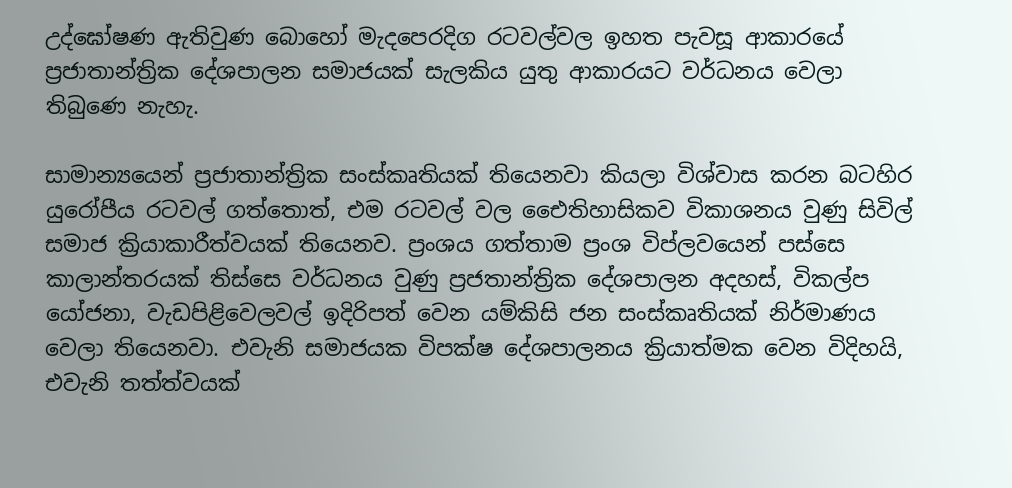උද්ඝෝෂණ ඇතිවුණ බොහෝ මැදපෙරදිග රටවල්වල ඉහත පැවසූ ආකාරයේ ප්‍රජාතාන්ත්‍රික දේශපාලන සමාජයක් සැලකිය යුතු ආකාරයට වර්ධනය වෙලා තිබුණෙ නැහැ.

සාමාන්‍යයෙන් ප්‍රජාතාන්ත්‍රික සංස්කෘතියක් තියෙනවා කියලා විශ්වාස කරන බටහිර යුරෝපීය රටවල් ගත්තොත්, එම රටවල් වල ඓෙතිහාසිකව විකාශනය වුණු සිවිල් සමාජ ක්‍රියාකාරීත්වයක් තියෙනව. ප්‍රංශය ගත්තාම ප්‍රංශ විප්ලවයෙන් පස්සෙ කාලාන්තරයක් තිස්සෙ වර්ධනය වුණු ප්‍රජතාන්ත්‍රික දේශපාලන අදහස්, විකල්ප යෝජනා, වැඩපිළිවෙලවල් ඉදිරිපත් වෙන යම්කිසි ජන සංස්කෘතියක් නිර්මාණය වෙලා තියෙනවා. එවැනි සමාජයක විපක්ෂ දේශපාලනය ක්‍රියාත්මක වෙන විදිහයි, එවැනි තත්ත්වයක්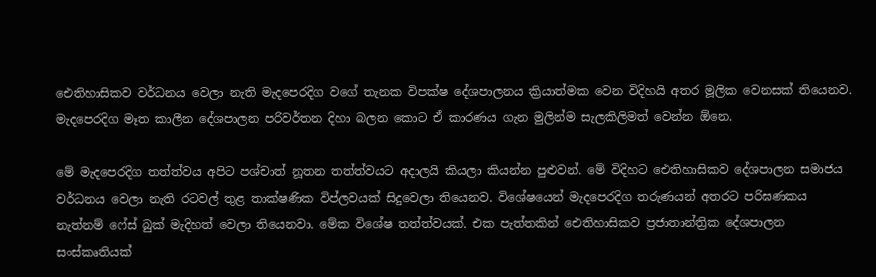ඓතිහාසිකව වර්ධනය වෙලා නැති මැදපෙරදිග වගේ තැනක විපක්ෂ දේශපාලනය ක්‍රියාත්මක වෙන විදිහයි අතර මූලික වෙනසක් තියෙනව. මැදපෙරදිග මෑත කාලීන දේශපාලන පරිවර්තන දිහා බලන කොට ඒ කාරණය ගැන මුලින්ම සැලකිලිමත් වෙන්න ඕනෙ.

මේ මැදපෙරදිග තත්ත්වය අපිට පශ්චාත් නූතන තත්ත්වයට අදාලයි කියලා කියන්න පුළුවන්. මේ විදිහට ඓතිහාසිකව දේශපාලන සමාජය වර්ධනය වෙලා නැති රටවල් තුළ තාක්ෂණික විප්ලවයක් සිදුවෙලා තියෙනව. විශේෂයෙන් මැදපෙරදිග තරුණයන් අතරට පරිඝණකය නැත්නම් ෆේස් බුක් මැදිහත් වෙලා තියෙනවා. මේක විශේෂ තත්ත්වයක්. එක පැත්තකින් ඓතිහාසිකව ප්‍රජාතාන්ත්‍රික දේශපාලන සංස්කෘතියක්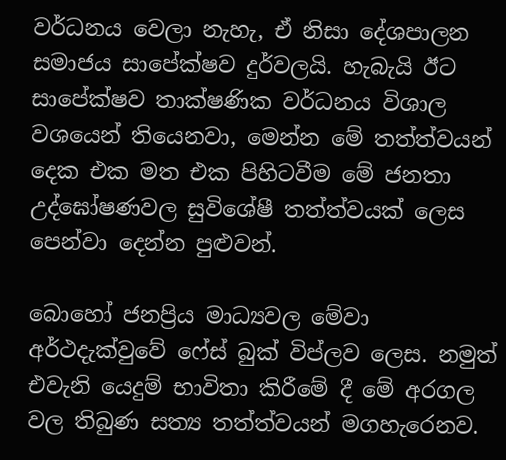වර්ධනය වෙලා නැහැ, ඒ නිසා දේශපාලන සමාජය සාපේක්ෂව දුර්වලයි. හැබැයි ඊට සාපේක්ෂව තාක්ෂණික වර්ධනය විශාල වශයෙන් තියෙනවා, මෙන්න මේ තත්ත්වයන් දෙක එක මත එක පිහිටවීම මේ ජනතා උද්ඝෝෂණවල සුවිශේෂී තත්ත්වයක් ලෙස පෙන්වා දෙන්න පුළුවන්.

බොහෝ ජනප්‍රිය මාධ්‍යවල මේවා අර්ථදැක්වුවේ ෆේස් බුක් විප්ලව ලෙස. නමුත් එවැනි යෙදුම් භාවිතා කිරීමේ දී මේ අරගල වල තිබුණ සත්‍ය තත්ත්වයන් මගහැරෙනව.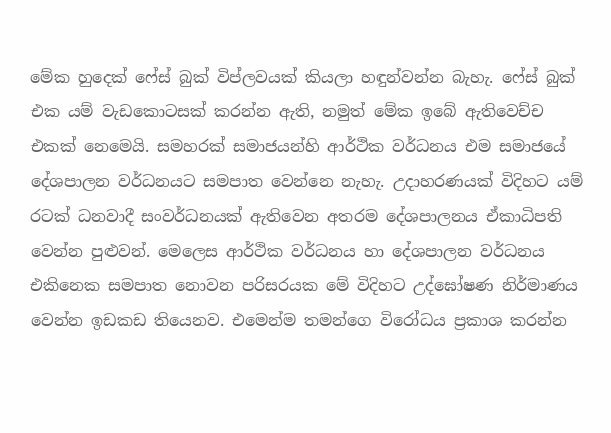මේක හුදෙක් ෆේස් බුක් විප්ලවයක් කියලා හඳුන්වන්න බැහැ. ෆේස් බුක් එක යම් වැඩකොටසක් කරන්න ඇති, නමුත් මේක ඉබේ ඇතිවෙච්ච එකක් නෙමෙයි. සමහරක් සමාජයන්හි ආර්ථික වර්ධනය එම සමාජයේ දේශපාලන වර්ධනයට සමපාත වෙන්නෙ නැහැ. උදාහරණයක් විදිහට යම් රටක් ධනවාදී සංවර්ධනයක් ඇතිවෙන අතරම දේශපාලනය ඒකාධිපති වෙන්න පුළුවන්. මෙලෙස ආර්ථික වර්ධනය හා දේශපාලන වර්ධනය එකිනෙක සමපාත නොවන පරිසරයක මේ විදිහට උද්ඝෝෂණ නිර්මාණය වෙන්න ඉඩකඩ තියෙනව. එමෙන්ම තමන්ගෙ විරෝධය ප්‍රකාශ කරන්න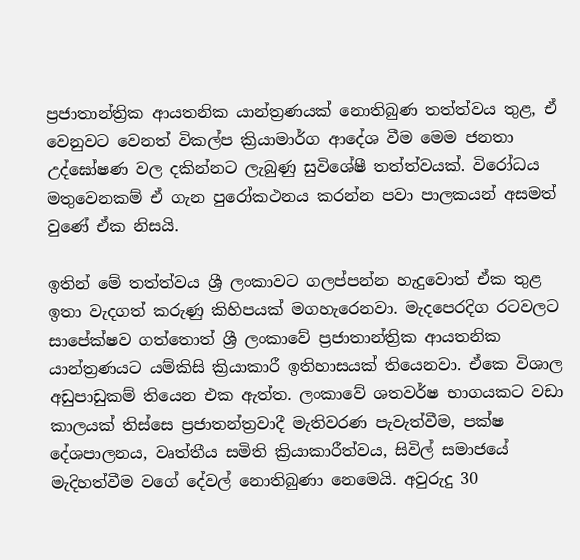ප්‍රජාතාන්ත්‍රික ආයතනික යාන්ත්‍රණයක් නොතිබුණ තත්ත්වය තුළ, ඒ වෙනුවට වෙනත් විකල්ප ක්‍රියාමාර්ග ආදේශ වීම මෙම ජනතා උද්ඝෝෂණ වල දකින්නට ලැබුණු සුවිශේෂී තත්ත්වයක්. විරෝධය මතුවෙනකම් ඒ ගැන පුරෝකථනය කරන්න පවා පාලකයන් අසමත් වුණේ ඒක නිසයි.

ඉතින් මේ තත්ත්වය ශ්‍රී ලංකාවට ගලප්පන්න හැදුවොත් ඒක තුළ ඉතා වැදගත් කරුණු කිහිපයක් මගහැරෙනවා. මැදපෙරදිග රටවලට සාපේක්ෂව ගත්තොත් ශ්‍රී ලංකාවේ ප්‍රජාතාන්ත්‍රික ආයතනික යාන්ත්‍රණයට යම්කිසි ක්‍රියාකාරී ඉතිහාසයක් තියෙනවා. ඒකෙ විශාල අඩුපාඩුකම් තියෙන එක ඇත්ත. ලංකාවේ ශතවර්ෂ භාගයකට වඩා කාලයක් තිස්සෙ ප්‍රජාතන්ත්‍රවාදී මැතිවරණ පැවැත්වීම, පක්ෂ දේශපාලනය, වෘත්තීය සමිති ක්‍රියාකාරීත්වය, සිවිල් සමාජයේ මැදිහත්වීම වගේ දේවල් නොතිබුණා නෙමෙයි. අවුරුදු 30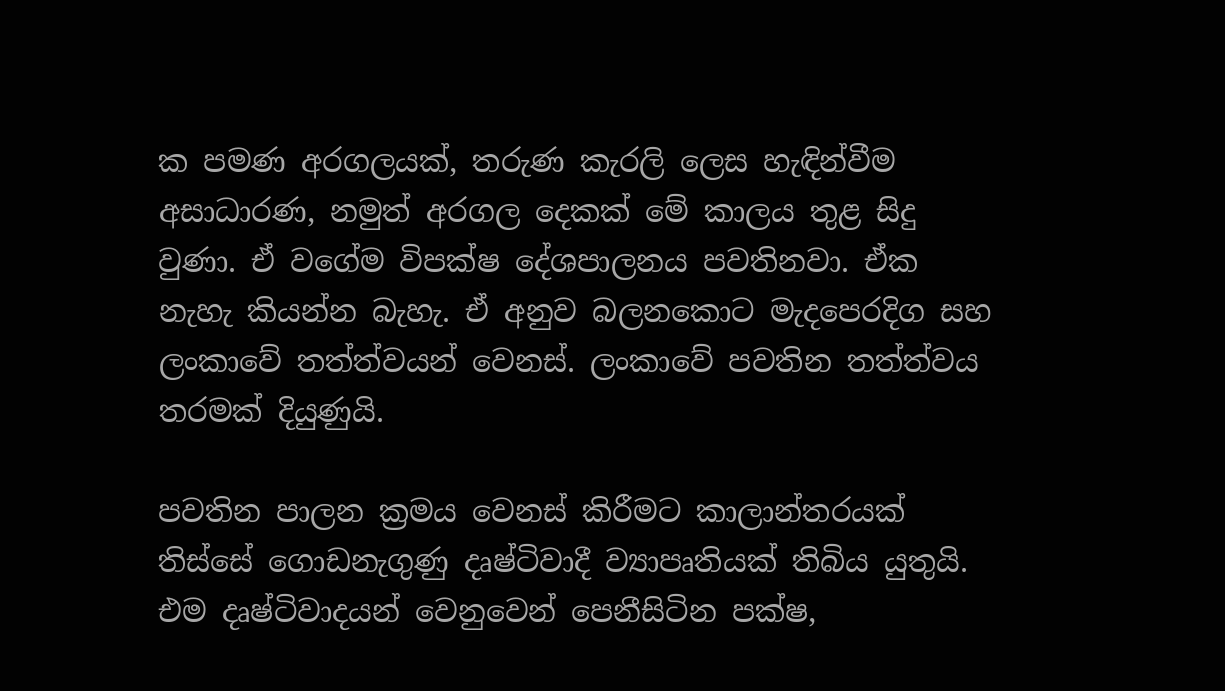ක පමණ අරගලයක්, තරුණ කැරලි ලෙස හැඳින්වීම අසාධාරණ, නමුත් අරගල දෙකක් මේ කාලය තුළ සිදු වුණා. ඒ වගේම විපක්ෂ දේශපාලනය පවතිනවා. ඒක නැහැ කියන්න බැහැ. ඒ අනුව බලනකොට මැදපෙරදිග සහ ලංකාවේ තත්ත්වයන් වෙනස්. ලංකාවේ පවතින තත්ත්වය තරමක් දියුණුයි.

පවතින පාලන ක්‍රමය වෙනස් කිරීමට කාලාන්තරයක් තිස්සේ ගොඩනැගුණු දෘෂ්ටිවාදී ව්‍යාපෘතියක් තිබිය යුතුයි. එම දෘෂ්ටිවාදයන් වෙනුවෙන් පෙනීසිටින පක්ෂ,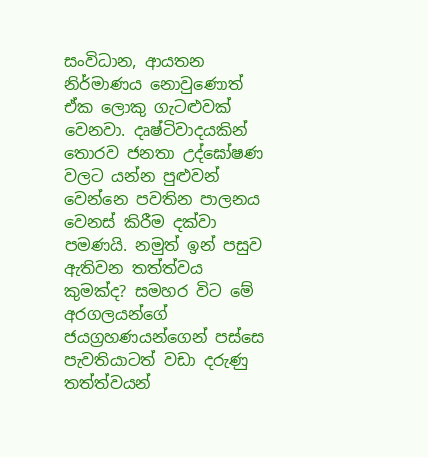සංවිධාන, ආයතන නිර්මාණය නොවුණොත් ඒක ලොකු ගැටළුවක් වෙනවා. දෘෂ්ටිවාදයකින් තොරව ජනතා උද්ඝෝෂණ වලට යන්න පුළුවන් වෙන්නෙ පවතින පාලනය වෙනස් කිරීම දක්වා පමණයි. නමුත් ඉන් පසුව ඇතිවන තත්ත්වය කුමක්ද? සමහර විට මේ අරගලයන්ගේ ජයග්‍රහණයන්ගෙන් පස්සෙ පැවතියාටත් වඩා දරුණු තත්ත්වයන්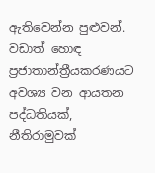ඇතිවෙන්න පුළුවන්. වඩාත් හොඳ ප්‍රජාතාන්ත්‍රීයකරණයට අවශ්‍ය වන ආයතන පද්ධතියක්, නීතිරාමුවක්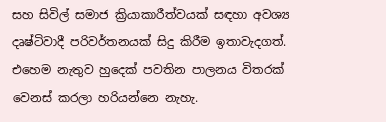සහ සිවිල් සමාජ ක්‍රියාකාරීත්වයක් සඳහා අවශ්‍ය දෘෂ්ටිවාදී පරිවර්තනයක් සිදු කිරීම ඉතාවැදගත්. එහෙම නැතුව හුදෙක් පවතින පාලනය විතරක් වෙනස් කරලා හරියන්නෙ නැහැ.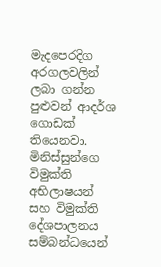මැදපෙරදිග අරගලවලින් ලබා ගන්න පුළුවන් ආදර්ශ ගොඩක් තියෙනවා. මිනිස්සුන්ගෙ විමුක්ති අභිලාෂයන් සහ විමුක්ති දේශපාලනය සම්බන්ධයෙන්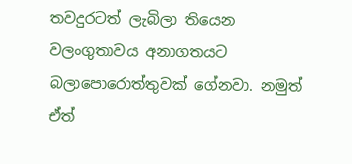තවදුරටත් ලැබිලා තියෙන වලංගුතාවය අනාගතයට බලාපොරොත්තුවක් ගේනවා. නමුත් ඒත්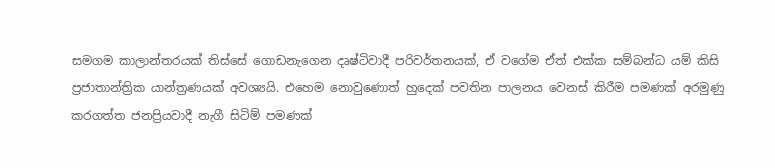සමගම කාලාන්තරයක් තිස්සේ ගොඩනැගෙන දෘෂ්ටිවාදී පරිවර්තනයක්, ඒ වගේම ඒත් එක්ක සම්බන්ධ යම් කිසි ප්‍රජාතාන්ත්‍රික යාන්ත්‍රණයක් අවශ්‍යයි. එහෙම නොවුණොත් හුදෙක් පවතින පාලනය වෙනස් කිරීම පමණක් අරමුණු කරගත්ත ජනප්‍රියවාදී නැගී සිටිම් පමණක්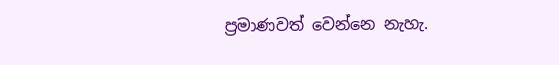ප්‍රමාණවත් වෙන්නෙ නැහැ.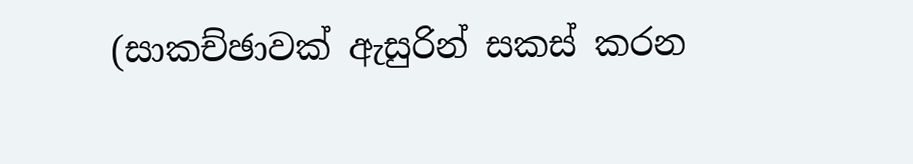(සාකච්ඡාවක් ඇසුරින් සකස් කරන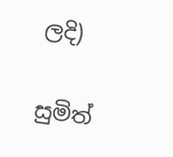ලදි)

සුමිත්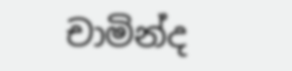චාමින්ද